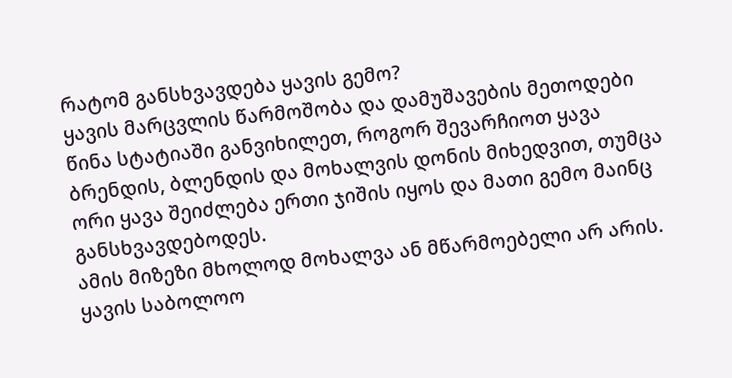რატომ განსხვავდება ყავის გემო?
ყავის მარცვლის წარმოშობა და დამუშავების მეთოდები
წინა სტატიაში განვიხილეთ, როგორ შევარჩიოთ ყავა ბრენდის, ბლენდის და მოხალვის დონის მიხედვით, თუმცა ორი ყავა შეიძლება ერთი ჯიშის იყოს და მათი გემო მაინც განსხვავდებოდეს.
ამის მიზეზი მხოლოდ მოხალვა ან მწარმოებელი არ არის. ყავის საბოლოო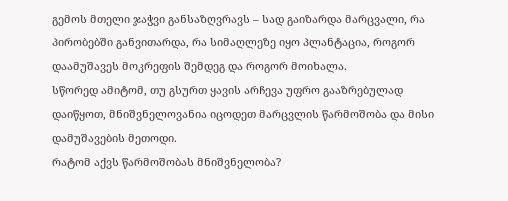გემოს მთელი ჯაჭვი განსაზღვრავს – სად გაიზარდა მარცვალი, რა პირობებში განვითარდა, რა სიმაღლეზე იყო პლანტაცია, როგორ დაამუშავეს მოკრეფის შემდეგ და როგორ მოიხალა.
სწორედ ამიტომ, თუ გსურთ ყავის არჩევა უფრო გააზრებულად დაიწყოთ, მნიშვნელოვანია იცოდეთ მარცვლის წარმოშობა და მისი დამუშავების მეთოდი.
რატომ აქვს წარმოშობას მნიშვნელობა?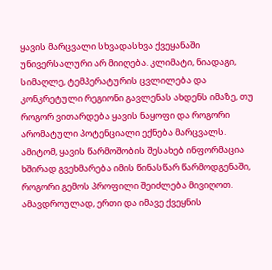ყავის მარცვალი სხვადასხვა ქვეყანაში უნივერსალური არ მიიღება. კლიმატი, ნიადაგი, სიმაღლე, ტემპერატურის ცვლილება და კონკრეტული რეგიონი გავლენას ახდენს იმაზე, თუ როგორ ვითარდება ყავის ნაყოფი და როგორი არომატული პოტენციალი ექნება მარცვალს.
ამიტომ, ყავის წარმოშობის შესახებ ინფორმაცია ხშირად გვეხმარება იმის წინასწარ წარმოდგენაში, როგორი გემოს პროფილი შეიძლება მივიღოთ. ამავდროულად, ერთი და იმავე ქვეყნის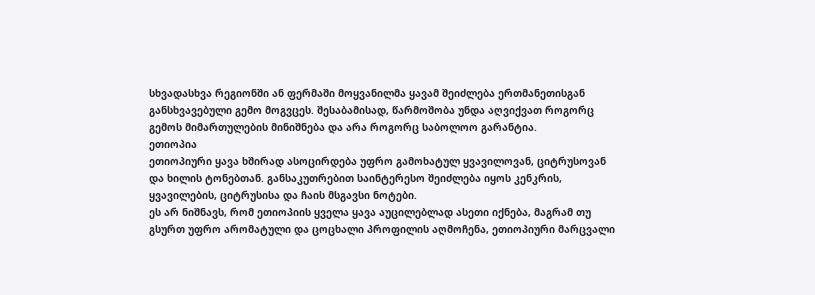სხვადასხვა რეგიონში ან ფერმაში მოყვანილმა ყავამ შეიძლება ერთმანეთისგან განსხვავებული გემო მოგვცეს. შესაბამისად, წარმოშობა უნდა აღვიქვათ როგორც გემოს მიმართულების მინიშნება და არა როგორც საბოლოო გარანტია.
ეთიოპია
ეთიოპიური ყავა ხშირად ასოცირდება უფრო გამოხატულ ყვავილოვან, ციტრუსოვან და ხილის ტონებთან. განსაკუთრებით საინტერესო შეიძლება იყოს კენკრის, ყვავილების, ციტრუსისა და ჩაის მსგავსი ნოტები.
ეს არ ნიშნავს, რომ ეთიოპიის ყველა ყავა აუცილებლად ასეთი იქნება, მაგრამ თუ გსურთ უფრო არომატული და ცოცხალი პროფილის აღმოჩენა, ეთიოპიური მარცვალი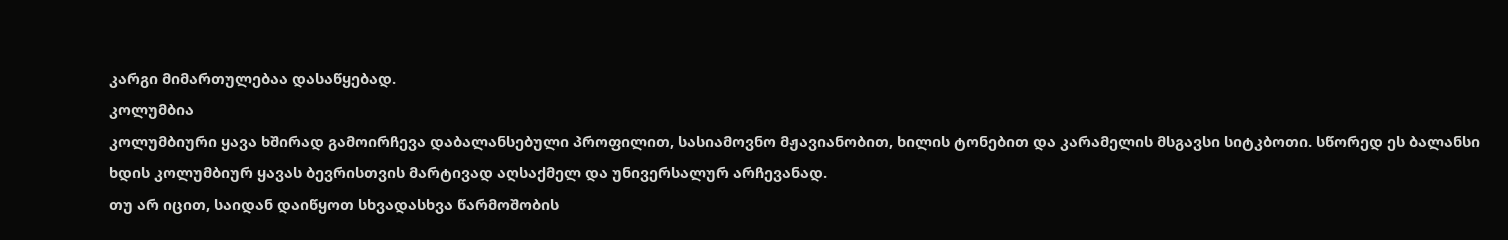კარგი მიმართულებაა დასაწყებად.
კოლუმბია
კოლუმბიური ყავა ხშირად გამოირჩევა დაბალანსებული პროფილით, სასიამოვნო მჟავიანობით, ხილის ტონებით და კარამელის მსგავსი სიტკბოთი. სწორედ ეს ბალანსი ხდის კოლუმბიურ ყავას ბევრისთვის მარტივად აღსაქმელ და უნივერსალურ არჩევანად.
თუ არ იცით, საიდან დაიწყოთ სხვადასხვა წარმოშობის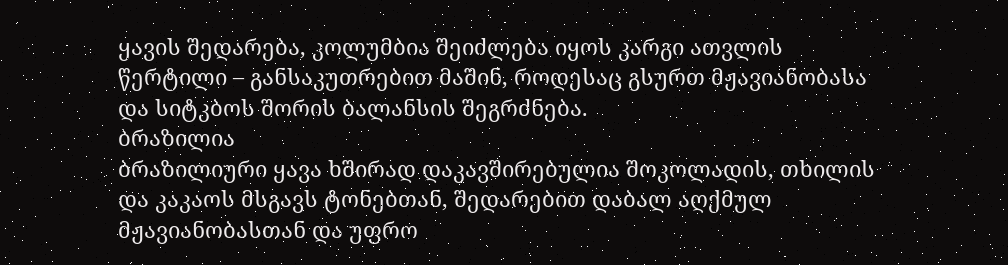ყავის შედარება, კოლუმბია შეიძლება იყოს კარგი ათვლის წერტილი – განსაკუთრებით მაშინ, როდესაც გსურთ მჟავიანობასა და სიტკბოს შორის ბალანსის შეგრძნება.
ბრაზილია
ბრაზილიური ყავა ხშირად დაკავშირებულია შოკოლადის, თხილის და კაკაოს მსგავს ტონებთან, შედარებით დაბალ აღქმულ მჟავიანობასთან და უფრო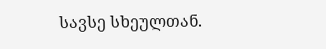სავსე სხეულთან.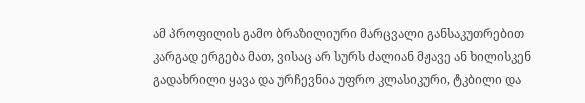ამ პროფილის გამო ბრაზილიური მარცვალი განსაკუთრებით კარგად ერგება მათ, ვისაც არ სურს ძალიან მჟავე ან ხილისკენ გადახრილი ყავა და ურჩევნია უფრო კლასიკური, ტკბილი და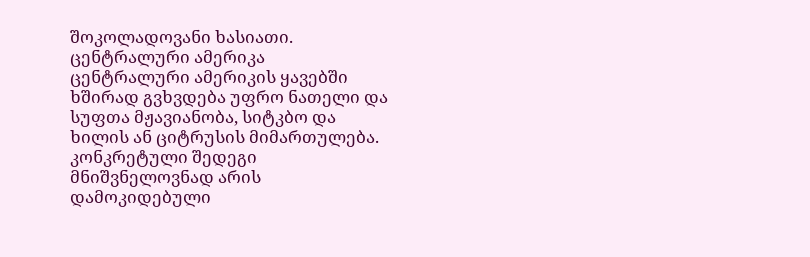შოკოლადოვანი ხასიათი.
ცენტრალური ამერიკა
ცენტრალური ამერიკის ყავებში ხშირად გვხვდება უფრო ნათელი და სუფთა მჟავიანობა, სიტკბო და ხილის ან ციტრუსის მიმართულება. კონკრეტული შედეგი მნიშვნელოვნად არის დამოკიდებული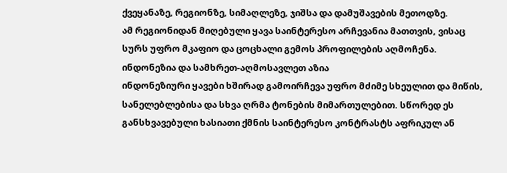ქვეყანაზე, რეგიონზე, სიმაღლეზე, ჯიშსა და დამუშავების მეთოდზე.
ამ რეგიონიდან მიღებული ყავა საინტერესო არჩევანია მათთვის, ვისაც სურს უფრო მკაფიო და ცოცხალი გემოს პროფილების აღმოჩენა.
ინდონეზია და სამხრეთ-აღმოსავლეთ აზია
ინდონეზიური ყავები ხშირად გამოირჩევა უფრო მძიმე სხეულით და მიწის, სანელებლებისა და სხვა ღრმა ტონების მიმართულებით. სწორედ ეს განსხვავებული ხასიათი ქმნის საინტერესო კონტრასტს აფრიკულ ან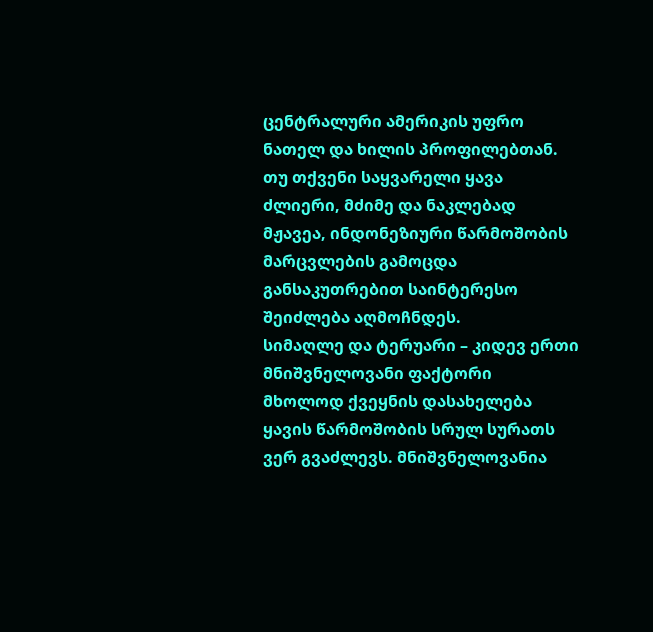ცენტრალური ამერიკის უფრო ნათელ და ხილის პროფილებთან.
თუ თქვენი საყვარელი ყავა ძლიერი, მძიმე და ნაკლებად მჟავეა, ინდონეზიური წარმოშობის მარცვლების გამოცდა განსაკუთრებით საინტერესო შეიძლება აღმოჩნდეს.
სიმაღლე და ტერუარი – კიდევ ერთი მნიშვნელოვანი ფაქტორი
მხოლოდ ქვეყნის დასახელება ყავის წარმოშობის სრულ სურათს ვერ გვაძლევს. მნიშვნელოვანია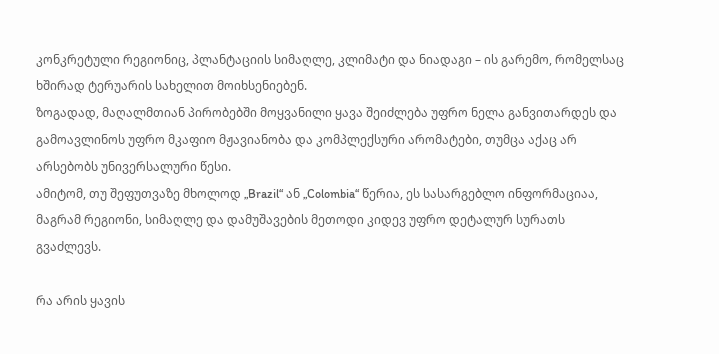კონკრეტული რეგიონიც, პლანტაციის სიმაღლე, კლიმატი და ნიადაგი – ის გარემო, რომელსაც ხშირად ტერუარის სახელით მოიხსენიებენ.
ზოგადად, მაღალმთიან პირობებში მოყვანილი ყავა შეიძლება უფრო ნელა განვითარდეს და გამოავლინოს უფრო მკაფიო მჟავიანობა და კომპლექსური არომატები, თუმცა აქაც არ არსებობს უნივერსალური წესი.
ამიტომ, თუ შეფუთვაზე მხოლოდ „Brazil“ ან „Colombia“ წერია, ეს სასარგებლო ინფორმაციაა, მაგრამ რეგიონი, სიმაღლე და დამუშავების მეთოდი კიდევ უფრო დეტალურ სურათს გვაძლევს.

რა არის ყავის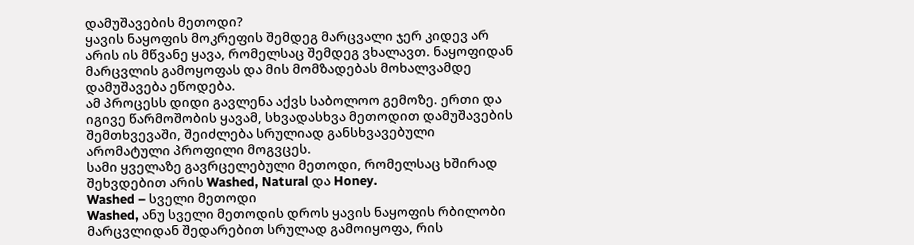დამუშავების მეთოდი?
ყავის ნაყოფის მოკრეფის შემდეგ მარცვალი ჯერ კიდევ არ არის ის მწვანე ყავა, რომელსაც შემდეგ ვხალავთ. ნაყოფიდან მარცვლის გამოყოფას და მის მომზადებას მოხალვამდე დამუშავება ეწოდება.
ამ პროცესს დიდი გავლენა აქვს საბოლოო გემოზე. ერთი და იგივე წარმოშობის ყავამ, სხვადასხვა მეთოდით დამუშავების შემთხვევაში, შეიძლება სრულიად განსხვავებული არომატული პროფილი მოგვცეს.
სამი ყველაზე გავრცელებული მეთოდი, რომელსაც ხშირად შეხვდებით არის Washed, Natural და Honey.
Washed – სველი მეთოდი
Washed, ანუ სველი მეთოდის დროს ყავის ნაყოფის რბილობი მარცვლიდან შედარებით სრულად გამოიყოფა, რის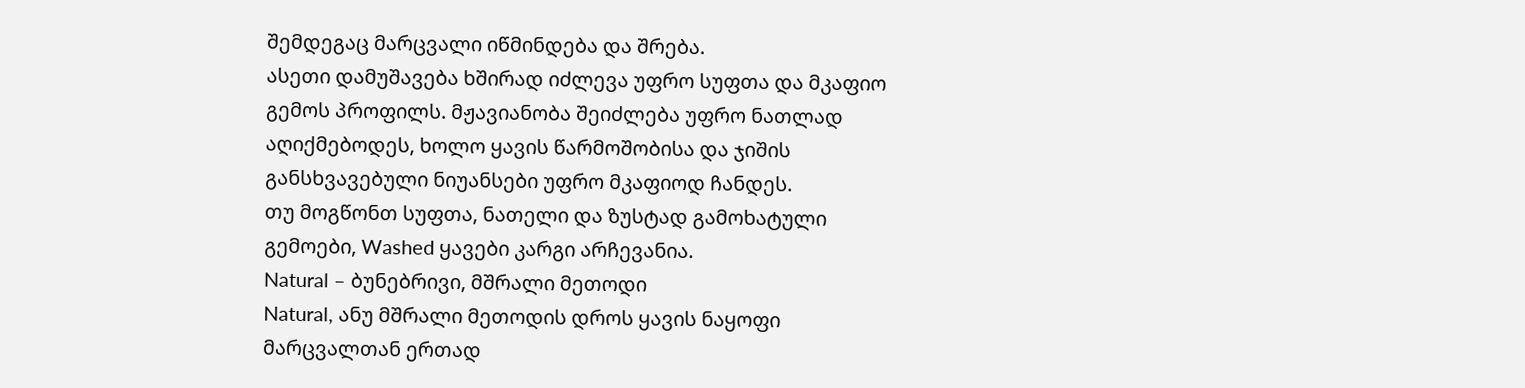შემდეგაც მარცვალი იწმინდება და შრება.
ასეთი დამუშავება ხშირად იძლევა უფრო სუფთა და მკაფიო გემოს პროფილს. მჟავიანობა შეიძლება უფრო ნათლად აღიქმებოდეს, ხოლო ყავის წარმოშობისა და ჯიშის განსხვავებული ნიუანსები უფრო მკაფიოდ ჩანდეს.
თუ მოგწონთ სუფთა, ნათელი და ზუსტად გამოხატული გემოები, Washed ყავები კარგი არჩევანია.
Natural – ბუნებრივი, მშრალი მეთოდი
Natural, ანუ მშრალი მეთოდის დროს ყავის ნაყოფი მარცვალთან ერთად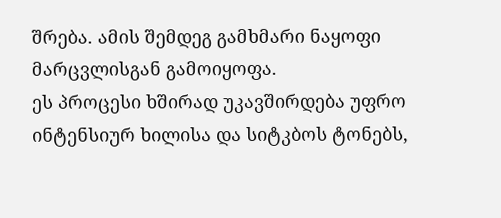შრება. ამის შემდეგ გამხმარი ნაყოფი მარცვლისგან გამოიყოფა.
ეს პროცესი ხშირად უკავშირდება უფრო ინტენსიურ ხილისა და სიტკბოს ტონებს,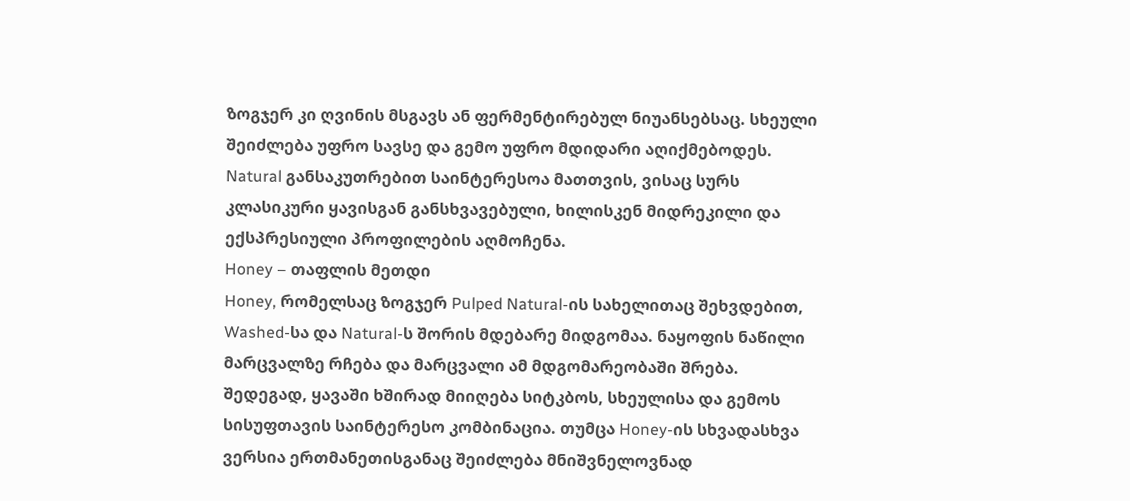ზოგჯერ კი ღვინის მსგავს ან ფერმენტირებულ ნიუანსებსაც. სხეული შეიძლება უფრო სავსე და გემო უფრო მდიდარი აღიქმებოდეს.
Natural განსაკუთრებით საინტერესოა მათთვის, ვისაც სურს კლასიკური ყავისგან განსხვავებული, ხილისკენ მიდრეკილი და ექსპრესიული პროფილების აღმოჩენა.
Honey – თაფლის მეთდი
Honey, რომელსაც ზოგჯერ Pulped Natural-ის სახელითაც შეხვდებით, Washed-სა და Natural-ს შორის მდებარე მიდგომაა. ნაყოფის ნაწილი მარცვალზე რჩება და მარცვალი ამ მდგომარეობაში შრება.
შედეგად, ყავაში ხშირად მიიღება სიტკბოს, სხეულისა და გემოს სისუფთავის საინტერესო კომბინაცია. თუმცა Honey-ის სხვადასხვა ვერსია ერთმანეთისგანაც შეიძლება მნიშვნელოვნად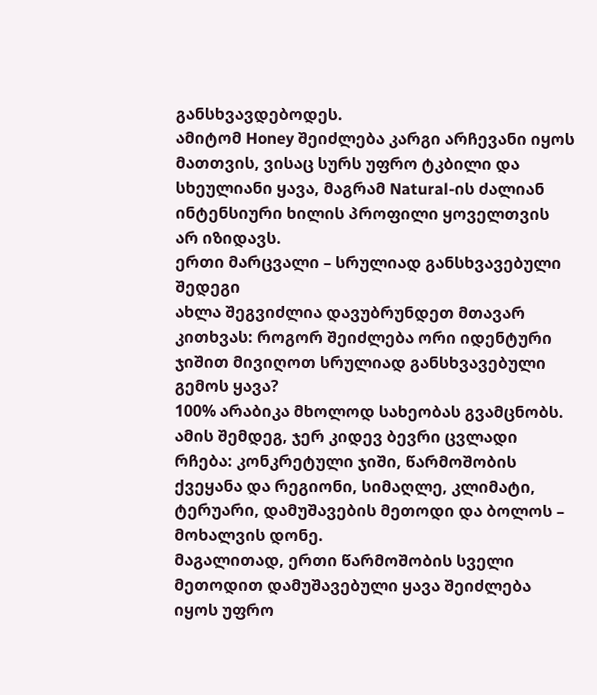განსხვავდებოდეს.
ამიტომ Honey შეიძლება კარგი არჩევანი იყოს მათთვის, ვისაც სურს უფრო ტკბილი და სხეულიანი ყავა, მაგრამ Natural-ის ძალიან ინტენსიური ხილის პროფილი ყოველთვის არ იზიდავს.
ერთი მარცვალი – სრულიად განსხვავებული შედეგი
ახლა შეგვიძლია დავუბრუნდეთ მთავარ კითხვას: როგორ შეიძლება ორი იდენტური ჯიშით მივიღოთ სრულიად განსხვავებული გემოს ყავა?
100% არაბიკა მხოლოდ სახეობას გვამცნობს. ამის შემდეგ, ჯერ კიდევ ბევრი ცვლადი რჩება: კონკრეტული ჯიში, წარმოშობის ქვეყანა და რეგიონი, სიმაღლე, კლიმატი, ტერუარი, დამუშავების მეთოდი და ბოლოს – მოხალვის დონე.
მაგალითად, ერთი წარმოშობის სველი მეთოდით დამუშავებული ყავა შეიძლება იყოს უფრო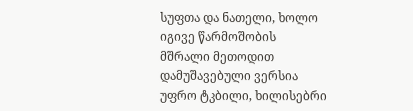სუფთა და ნათელი, ხოლო იგივე წარმოშობის მშრალი მეთოდით დამუშავებული ვერსია უფრო ტკბილი, ხილისებრი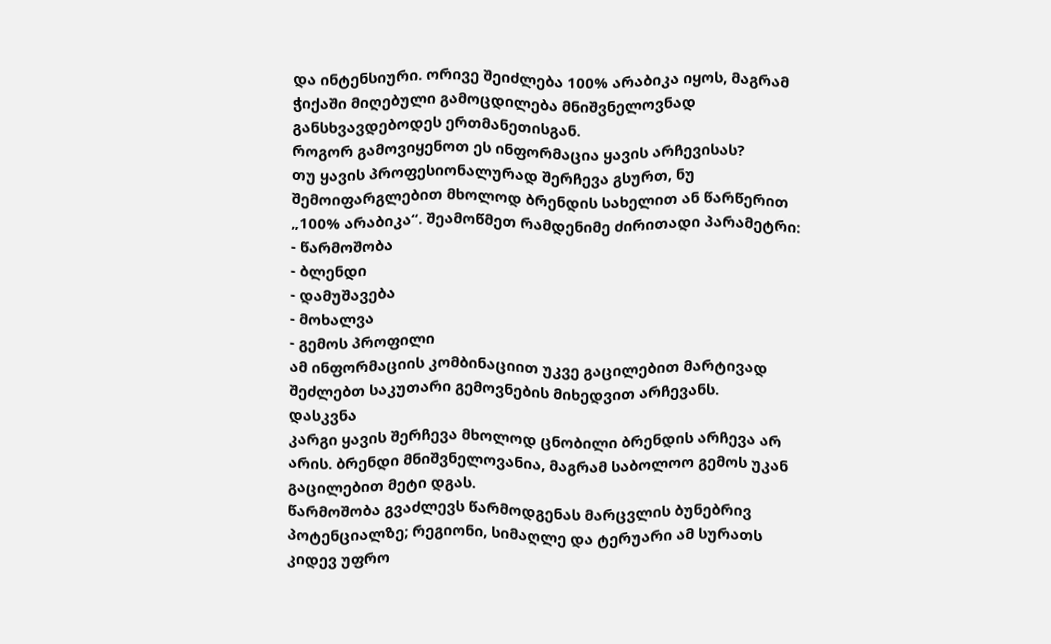და ინტენსიური. ორივე შეიძლება 100% არაბიკა იყოს, მაგრამ ჭიქაში მიღებული გამოცდილება მნიშვნელოვნად განსხვავდებოდეს ერთმანეთისგან.
როგორ გამოვიყენოთ ეს ინფორმაცია ყავის არჩევისას?
თუ ყავის პროფესიონალურად შერჩევა გსურთ, ნუ შემოიფარგლებით მხოლოდ ბრენდის სახელით ან წარწერით „100% არაბიკა“. შეამოწმეთ რამდენიმე ძირითადი პარამეტრი:
- წარმოშობა
- ბლენდი
- დამუშავება
- მოხალვა
- გემოს პროფილი
ამ ინფორმაციის კომბინაციით უკვე გაცილებით მარტივად შეძლებთ საკუთარი გემოვნების მიხედვით არჩევანს.
დასკვნა
კარგი ყავის შერჩევა მხოლოდ ცნობილი ბრენდის არჩევა არ არის. ბრენდი მნიშვნელოვანია, მაგრამ საბოლოო გემოს უკან გაცილებით მეტი დგას.
წარმოშობა გვაძლევს წარმოდგენას მარცვლის ბუნებრივ პოტენციალზე; რეგიონი, სიმაღლე და ტერუარი ამ სურათს კიდევ უფრო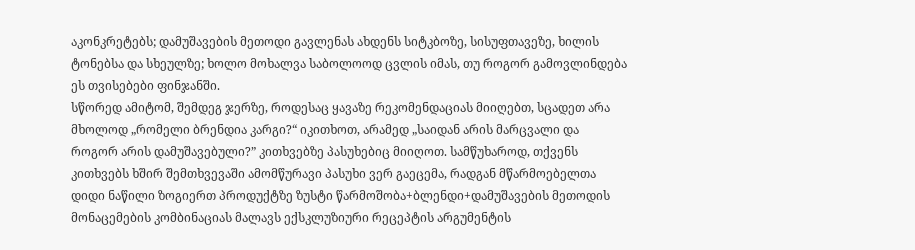აკონკრეტებს; დამუშავების მეთოდი გავლენას ახდენს სიტკბოზე, სისუფთავეზე, ხილის ტონებსა და სხეულზე; ხოლო მოხალვა საბოლოოდ ცვლის იმას, თუ როგორ გამოვლინდება ეს თვისებები ფინჯანში.
სწორედ ამიტომ, შემდეგ ჯერზე, როდესაც ყავაზე რეკომენდაციას მიიღებთ, სცადეთ არა მხოლოდ „რომელი ბრენდია კარგი?“ იკითხოთ, არამედ „საიდან არის მარცვალი და როგორ არის დამუშავებული?” კითხვებზე პასუხებიც მიიღოთ. სამწუხაროდ, თქვენს კითხვებს ხშირ შემთხვევაში ამომწურავი პასუხი ვერ გაეცემა, რადგან მწარმოებელთა დიდი ნაწილი ზოგიერთ პროდუქტზე ზუსტი წარმოშობა+ბლენდი+დამუშავების მეთოდის მონაცემების კომბინაციას მალავს ექსკლუზიური რეცეპტის არგუმენტის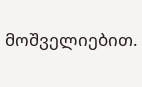მოშველიებით.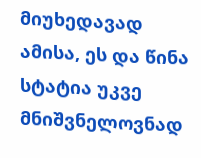მიუხედავად ამისა, ეს და წინა სტატია უკვე მნიშვნელოვნად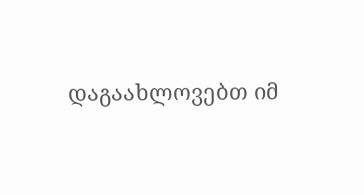დაგაახლოვებთ იმ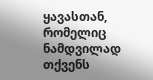ყავასთან, რომელიც ნამდვილად თქვენს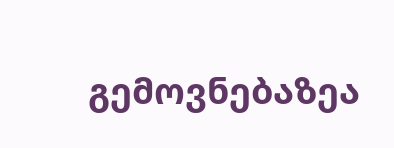გემოვნებაზეა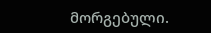მორგებული.